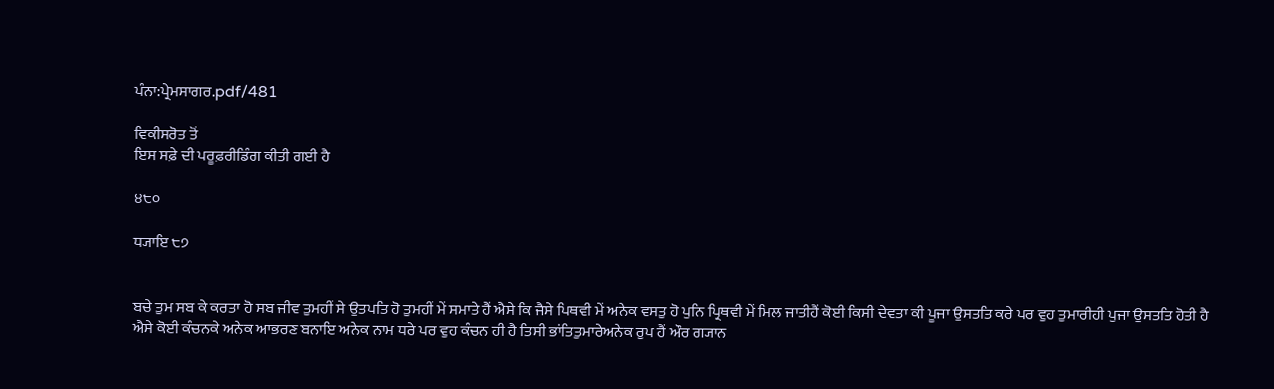ਪੰਨਾ:ਪ੍ਰੇਮਸਾਗਰ.pdf/481

ਵਿਕੀਸਰੋਤ ਤੋਂ
ਇਸ ਸਫ਼ੇ ਦੀ ਪਰੂਫ਼ਰੀਡਿੰਗ ਕੀਤੀ ਗਈ ਹੈ

੪੮੦

ਧ੍ਯਾਇ ੮੭


ਬਚੇ ਤੁਮ ਸਬ ਕੇ ਕਰਤਾ ਹੋ ਸਬ ਜੀਵ ਤੁਮਹੀਂ ਸੇ ਉਤਪਤਿ ਹੋ ਤੁਮਹੀਂ ਮੇਂ ਸਮਾਤੇ ਹੈਂ ਐਸੇ ਕਿ ਜੈਸੇ ਪਿਥਵੀ ਮੇਂ ਅਨੇਕ ਵਸਤੁ ਹੋ ਪੁਨਿ ਪ੍ਰਿਥਵੀ ਮੇਂ ਮਿਲ ਜਾਤੀਹੈਂ ਕੋਈ ਕਿਸੀ ਦੇਵਤਾ ਕੀ ਪੂਜਾ ਉਸਤਤਿ ਕਰੇ ਪਰ ਵੁਹ ਤੁਮਾਰੀਹੀ ਪੁਜਾ ਉਸਤਤਿ ਹੋਤੀ ਹੈ ਐਸੇ ਕੋਈ ਕੰਚਨਕੇ ਅਨੇਕ ਆਭਰਣ ਬਨਾਇ ਅਨੇਕ ਨਾਮ ਧਰੇ ਪਰ ਵੁਹ ਕੰਚਨ ਹੀ ਹੈ ਤਿਸੀ ਭਾਂਤਿਤੁਮਾਰੇਅਨੇਕ ਰੁਪ ਹੈਂ ਔਰ ਗ੍ਯਾਨ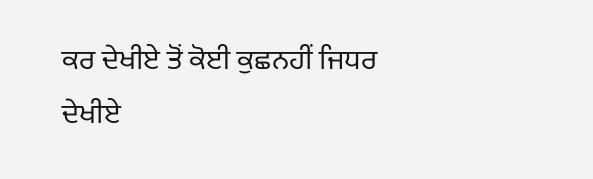ਕਰ ਦੇਖੀਏ ਤੋਂ ਕੋਈ ਕੁਛਨਹੀਂ ਜਿਧਰ ਦੇਖੀਏ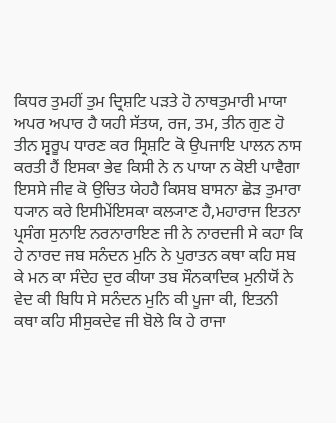ਕਿਧਰ ਤੁਮਹੀਂ ਤੁਮ ਦ੍ਰਿਸ਼ਟਿ ਪੜਤੇ ਹੋ ਨਾਥਤੁਮਾਰੀ ਮਾਯਾ ਅਪਰ ਅਪਾਰ ਹੈ ਯਹੀ ਸੱਤਯ, ਰਜ, ਤਮ, ਤੀਨ ਗੁਣ ਹੋ ਤੀਨ ਸ੍ਵਰੂਪ ਧਾਰਣ ਕਰ ਸ੍ਰਿਸ਼ਟਿ ਕੋ ਉਪਜਾਇ ਪਾਲਨ ਨਾਸ ਕਰਤੀ ਹੈਂ ਇਸਕਾ ਭੇਵ ਕਿਸੀ ਨੇ ਨ ਪਾਯਾ ਨ ਕੋਈ ਪਾਵੈਗਾ ਇਸਸੇ ਜੀਵ ਕੋ ਉਚਿਤ ਯੇਹਹੈ ਕਿਸਬ ਬਾਸਨਾ ਛੋੜ ਤੁਮਾਰਾ ਧ੍ਯਾਨ ਕਰੇ ਇਸੀਮੇਂਇਸਕਾ ਕਲ੍ਯਾਣ ਹੈ,ਮਹਾਰਾਜ ਇਤਨਾ ਪ੍ਰਸੰਗ ਸੁਨਾਇ ਨਰਨਾਰਾਇਣ ਜੀ ਨੇ ਨਾਰਦਜੀ ਸੇ ਕਹਾ ਕਿ ਹੇ ਨਾਰਦ ਜਬ ਸਨੰਦਨ ਮੁਨਿ ਨੇ ਪੁਰਾਤਨ ਕਥਾ ਕਹਿ ਸਬ ਕੇ ਮਨ ਕਾ ਸੰਦੇਹ ਦੁਰ ਕੀਯਾ ਤਬ ਸੌਨਕਾਦਿਕ ਮੁਨੀਯੋਂ ਨੇ ਵੇਦ ਕੀ ਬਿਧਿ ਸੇ ਸਨੰਦਨ ਮੁਨਿ ਕੀ ਪੂਜਾ ਕੀ, ਇਤਨੀ ਕਥਾ ਕਹਿ ਸੀਸੁਕਦੇਵ ਜੀ ਬੋਲੇ ਕਿ ਹੇ ਰਾਜਾ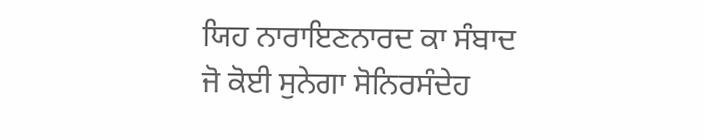ਯਿਹ ਨਾਰਾਇਣਨਾਰਦ ਕਾ ਸੰਬਾਦ ਜੋ ਕੋਈ ਸੁਨੇਗਾ ਸੋਨਿਰਸੰਦੇਹ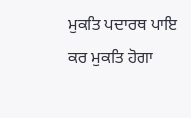ਮੁਕਤਿ ਪਦਾਰਥ ਪਾਇ ਕਰ ਮੁਕਤਿ ਹੋਗਾ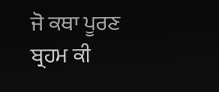ਜੋ ਕਥਾ ਪੂਰਣ ਬ੍ਰਹਮ ਕੀ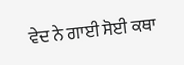ਵੇਦ ਨੇ ਗਾਈ ਸੋਈ ਕਥਾ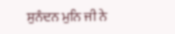ਸੁਨੰਦਨ ਮੁਨਿ ਜੀ ਨੇ